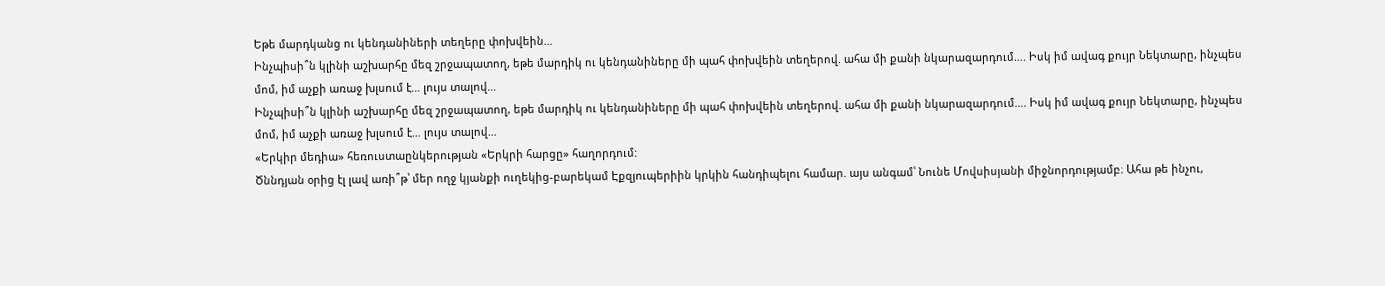Եթե մարդկանց ու կենդանիների տեղերը փոխվեին…
Ինչպիսի՞ն կլինի աշխարհը մեզ շրջապատող, եթե մարդիկ ու կենդանիները մի պահ փոխվեին տեղերով. ահա մի քանի նկարազարդում…. Իսկ իմ ավագ քույր Նեկտարը, ինչպես մոմ, իմ աչքի առաջ խլսում է… լույս տալով…
Ինչպիսի՞ն կլինի աշխարհը մեզ շրջապատող, եթե մարդիկ ու կենդանիները մի պահ փոխվեին տեղերով. ահա մի քանի նկարազարդում…. Իսկ իմ ավագ քույր Նեկտարը, ինչպես մոմ, իմ աչքի առաջ խլսում է… լույս տալով…
«Երկիր մեդիա» հեռուստաընկերության «Երկրի հարցը» հաղորդում:
Ծննդյան օրից էլ լավ առի՞թ՝ մեր ողջ կյանքի ուղեկից-բարեկամ Էքզյուպերիին կրկին հանդիպելու համար. այս անգամ՝ Նունե Մովսիսյանի միջնորդությամբ։ Ահա թե ինչու,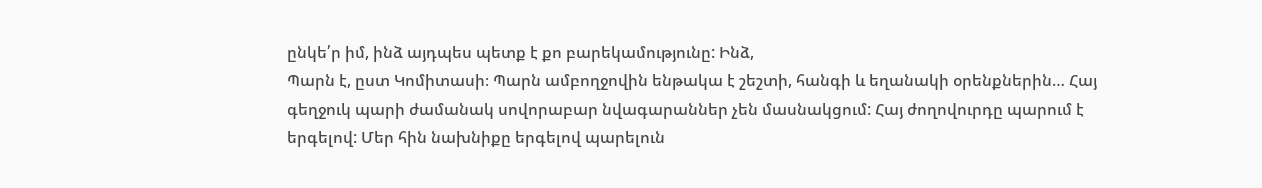ընկե՛ր իմ, ինձ այդպես պետք է քո բարեկամությունը: Ինձ,
Պարն է, ըստ Կոմիտասի։ Պարն ամբողջովին ենթակա է շեշտի, հանգի և եղանակի օրենքներին… Հայ գեղջուկ պարի ժամանակ սովորաբար նվագարաններ չեն մասնակցում: Հայ ժողովուրդը պարում է երգելով: Մեր հին նախնիքը երգելով պարելուն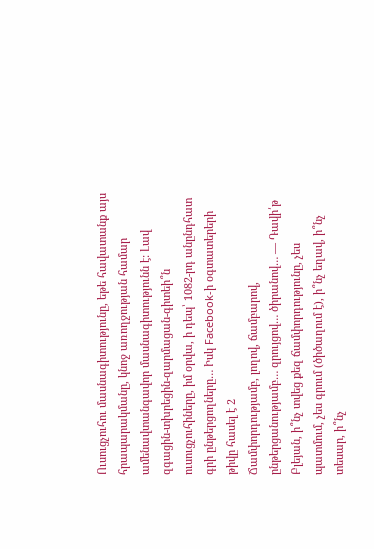Ուսուցչուհու մասնագիտությունը, եթե հավատանք այս հրապարակմանը, կնոջ առողջության համար ամենավտանգավոր մասնագիտությունն է: Լավ զգացին-տխրեցին-զարմացան-գիտեի՞ն ուսուցչուհիները, իմ օրվա, ի դեպ՝ 1082-րդ անընդհատ գրի ընթերցողները… Իսկ Facebook-ի օգտատերերի թիվը հասել է 2
Ճամփորդությամբ, լողով, ճամբարով, ընթերցանությամբ… զրույցով… ծիրանով… — Դավի՛թ Բլեյան, ի՞նչ տվեց քեզ ճամփորդությունը, չես պատմում, չես գրում (ծիծաղում է), ի՞նչ եղավ, ի՞նչ տեսար, ի՞նչ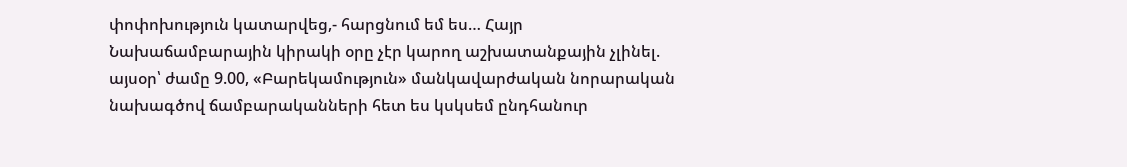փոփոխություն կատարվեց,- հարցնում եմ ես… Հայր
Նախաճամբարային կիրակի օրը չէր կարող աշխատանքային չլինել. այսօր՝ ժամը 9.00, «Բարեկամություն» մանկավարժական նորարական նախագծով ճամբարականների հետ ես կսկսեմ ընդհանուր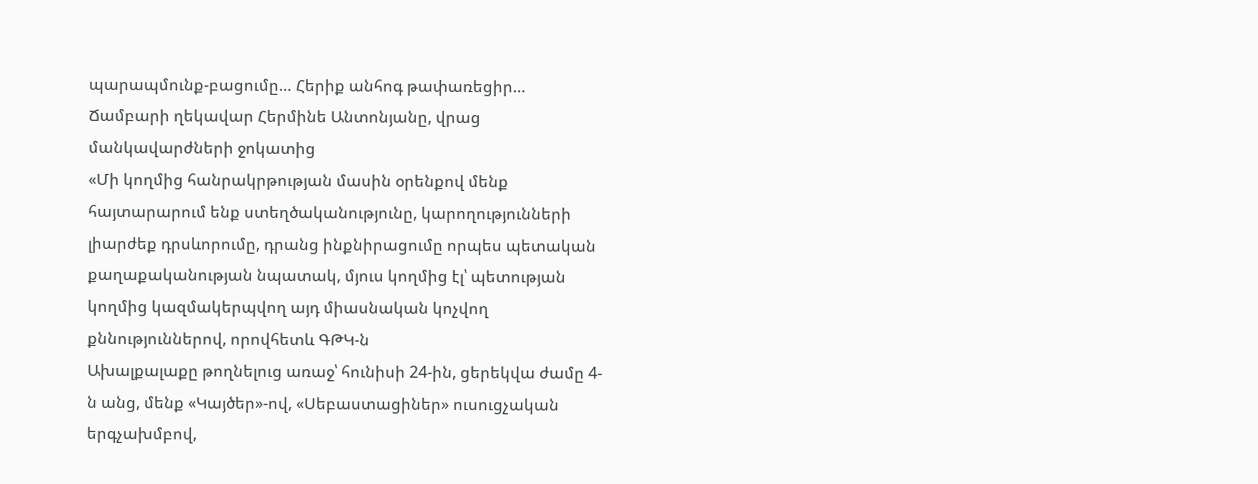պարապմունք-բացումը… Հերիք անհոգ թափառեցիր… Ճամբարի ղեկավար Հերմինե Անտոնյանը, վրաց մանկավարժների ջոկատից
«Մի կողմից հանրակրթության մասին օրենքով մենք հայտարարում ենք ստեղծականությունը, կարողությունների լիարժեք դրսևորումը, դրանց ինքնիրացումը որպես պետական քաղաքականության նպատակ, մյուս կողմից էլ՝ պետության կողմից կազմակերպվող այդ միասնական կոչվող քննություններով, որովհետև ԳԹԿ-ն
Ախալքալաքը թողնելուց առաջ՝ հունիսի 24-ին, ցերեկվա ժամը 4-ն անց, մենք «Կայծեր»-ով, «Սեբաստացիներ» ուսուցչական երգչախմբով,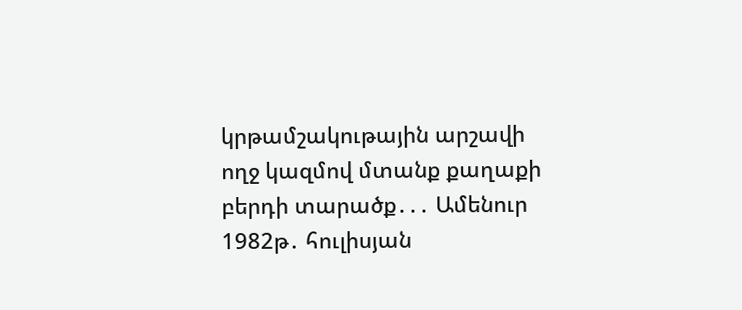կրթամշակութային արշավի ողջ կազմով մտանք քաղաքի բերդի տարածք․․․ Ամենուր 1982թ․ հուլիսյան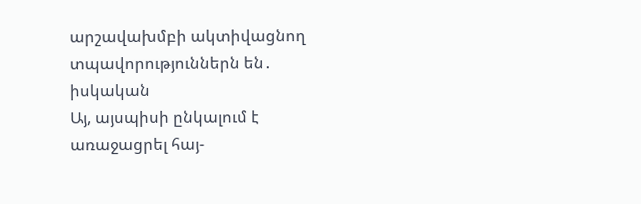արշավախմբի ակտիվացնող տպավորություններն են․ իսկական
Այ, այսպիսի ընկալում է առաջացրել հայ-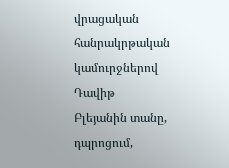վրացական հանրակրթական կամուրջներով Դավիթ Բլեյանին տանը, դպրոցում,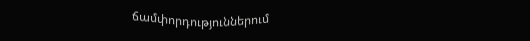ճամփորդություններում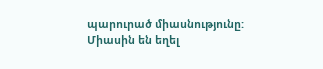պարուրած միասնությունը: Միասին են եղել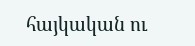հայկական ու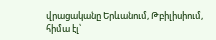վրացականը Երևանում, Թբիլիսիում, հիմա էլ՝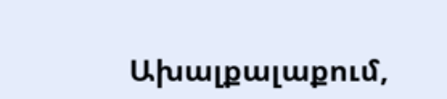Ախալքալաքում,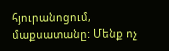հյուրանոցում, մաքսատանը: Մենք ոչ